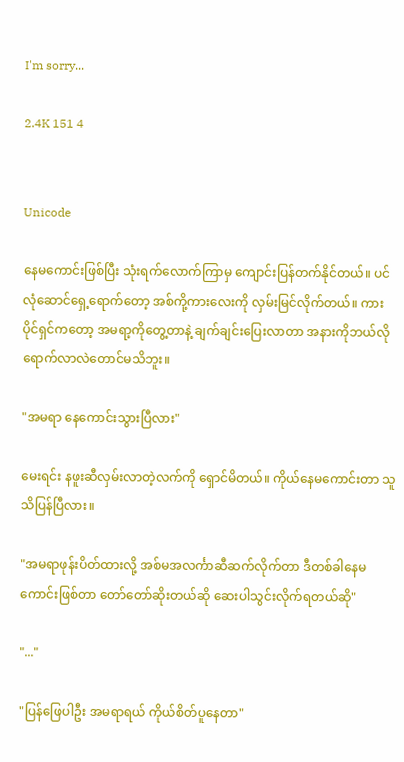I'm sorry...

2.4K 151 4


Unicode

နေမကောင်းဖြစ်ပြီး သုံးရက်လောက်ကြာမှ ကျောင်းပြန်တက်နိုင်တယ်။ ပင်လုံဆောင်ရှေ့ရောက်တော့ အစ်ကို့ကားလေးကို လှမ်းမြင်လိုက်တယ်။ ကားပိုင်ရှင်ကတော့ အမရာ့ကိုတွေ့တာနဲ့ ချက်ချင်း‌ပြေးလာတာ အနားကိုဘယ်လိုရောက်လာလဲတောင်မသိဘူး။

"အမရာ နေကောင်းသွားပြီလား"

မေးရင်း နဖူးဆီလှမ်းလာတဲ့လက်ကို ရှောင်မိတယ်။ ကိုယ်နေမကောင်းတာ သူသိပြန်ပြီလား။

"အမရာဖုန်းပိတ်ထားလို့ အစ်မအလင်္ကာဆီဆက်လိုက်တာ ဒီတစ်ခါနေမကောင်းဖြစ်တာ တော်တော်ဆိုးတယ်ဆို ဆေးပါသွင်းလိုက်ရတယ်ဆို"

"..."

"ပြန်ဖြေပါဦး အမရာရယ် ကိုယ်စိတ်ပူနေတာ"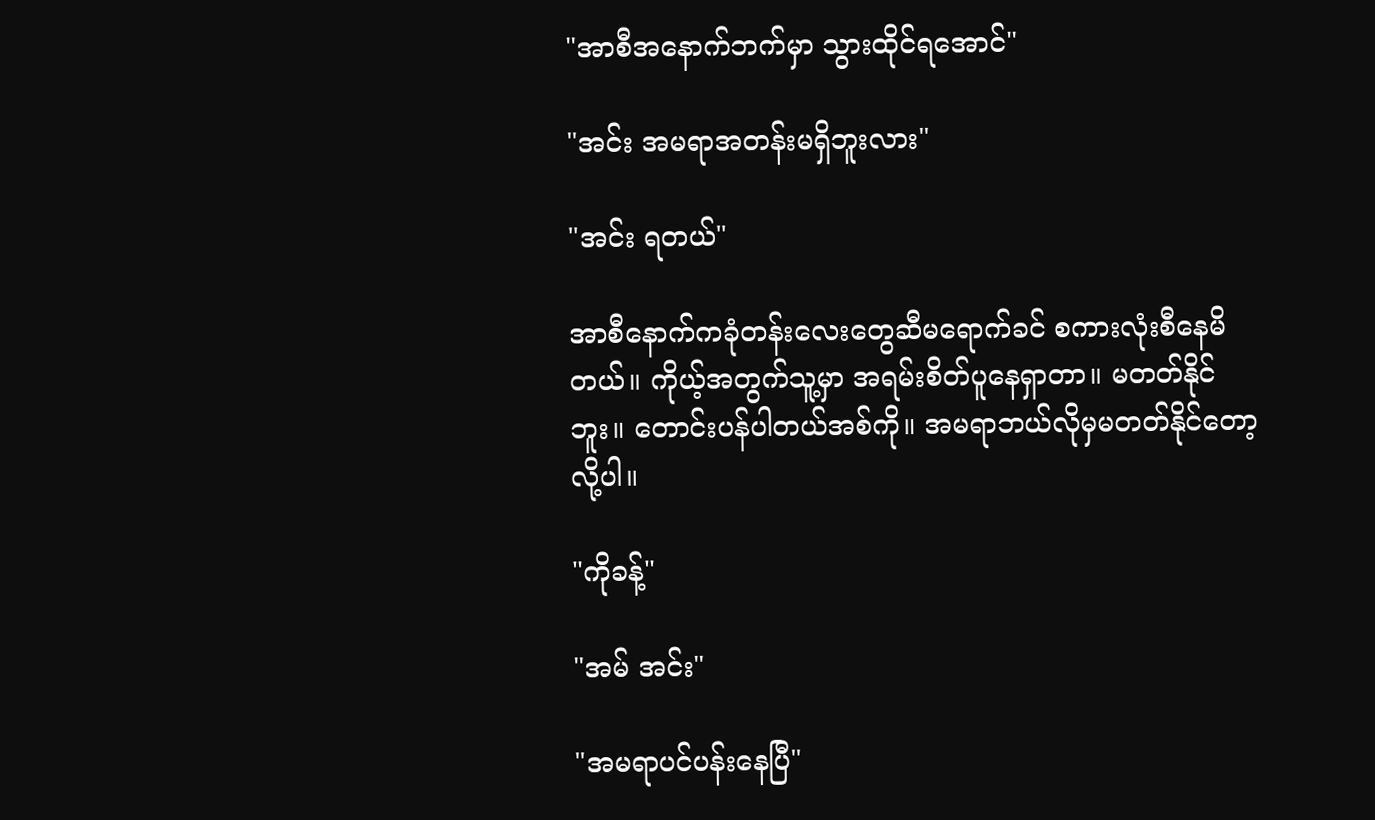"အာစီအနောက်ဘက်မှာ သွားထိုင်ရအောင်"

"အင်း အမရာအတန်းမရှိဘူးလား"

"အင်း ရတယ်"

အာစီနောက်ကခုံတန်းလေးတွေဆီမရောက်ခင် စကားလုံးစီနေမိတယ်။ ကိုယ့်အတွက်သူ့မှာ အရမ်းစိတ်ပူနေရှာတာ။ မတတ်နိုင်ဘူး။ တောင်းပန်ပါတယ်အစ်ကို။ အမရာဘယ်လိုမှမတတ်နိုင်တော့လို့ပါ။

"ကိုခန့်"

"အမ် အင်း"

"အမရာပင်ပန်းနေပြီ"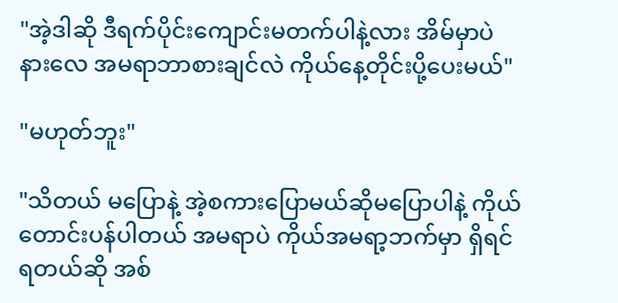"အဲ့ဒါဆို ဒီရက်ပိုင်းကျောင်းမတက်ပါနဲ့လား အိမ်မှာပဲနားလေ အမရာဘာစားချင်လဲ ကိုယ်နေ့တိုင်းပို့ပေးမယ်"

"မဟုတ်ဘူး"

"သိတယ် မပြောနဲ့ အဲ့စကားပြောမယ်ဆိုမပြောပါနဲ့ ကိုယ်တောင်းပန်ပါတယ် အမရာပဲ ကိုယ်အမရာ့ဘက်မှာ ရှိရင်ရတယ်ဆို အစ်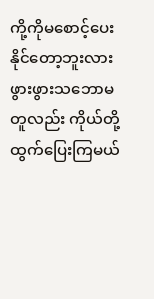ကို့ကိုမစောင့်ပေးနိုင်တော့ဘူးလား ဖွားဖွားသဘောမတူလည်း ကိုယ်တို့ထွက်‌ပြေးကြမယ်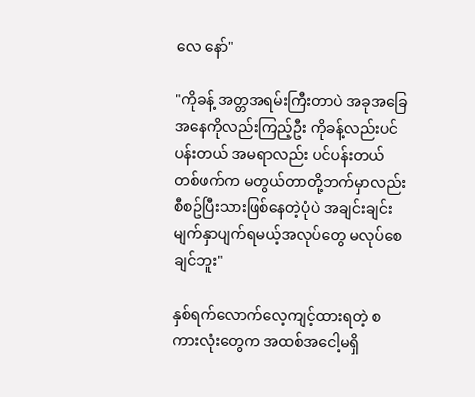လေ နော်"

"ကိုခန့် အတ္တအရမ်းကြီးတာပဲ အခုအခြေအနေကိုလည်းကြည့်ဦး ကိုခန့်လည်းပင်ပန်းတယ် အမရာလည်း ပင်ပန်းတယ် တစ်ဖက်က မတွယ်တာတို့ဘက်မှာလည်း စီစဥ်ပြီးသားဖြစ်နေတဲ့ပုံပဲ အချင်းချင်း မျက်နှာပျက်ရမယ့်အလုပ်တွေ မလုပ်စေချင်ဘူး"

နှစ်ရက်လောက်လေ့ကျင့်ထားရတဲ့ စကားလုံးတွေက အထစ်အငေါ့မရှိ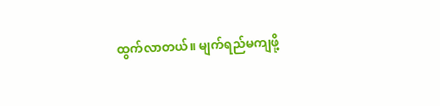ထွက်လာတယ်။ မျက်ရည်မကျဖို့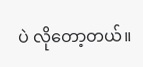ပဲ လိုတော့တယ်။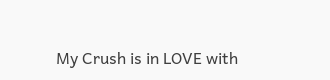My Crush is in LOVE with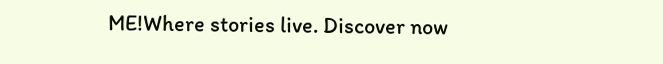ME!Where stories live. Discover now